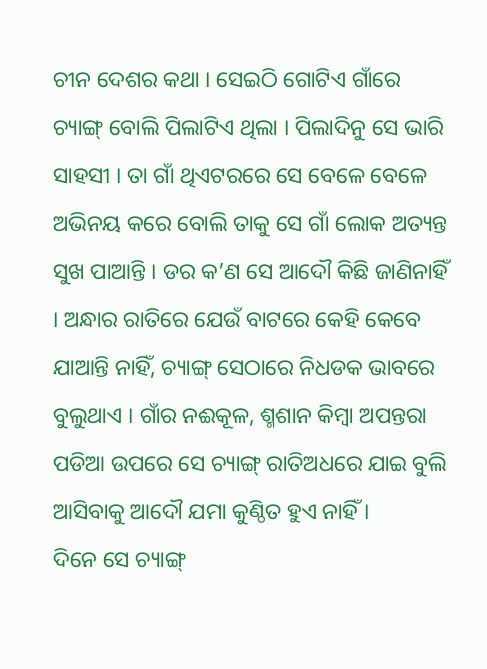ଚୀନ ଦେଶର କଥା । ସେଇଠି ଗୋଟିଏ ଗାଁରେ ଚ୍ୟାଙ୍ଗ୍ ବୋଲି ପିଲାଟିଏ ଥିଲା । ପିଲାଦିନୁ ସେ ଭାରି ସାହସୀ । ତା ଗାଁ ଥିଏଟରରେ ସେ ବେଳେ ବେଳେ ଅଭିନୟ କରେ ବୋଲି ତାକୁ ସେ ଗାଁ ଲୋକ ଅତ୍ୟନ୍ତ ସୁଖ ପାଆନ୍ତି । ଡର କ’ଣ ସେ ଆଦୌ କିଛି ଜାଣିନାହିଁ । ଅନ୍ଧାର ରାତିରେ ଯେଉଁ ବାଟରେ କେହି କେବେ ଯାଆନ୍ତି ନାହିଁ, ଚ୍ୟାଙ୍ଗ୍ ସେଠାରେ ନିଧଡକ ଭାବରେ ବୁଲୁଥାଏ । ଗାଁର ନଈକୂଳ, ଶ୍ମଶାନ କିମ୍ବା ଅପନ୍ତରା ପଡିଆ ଉପରେ ସେ ଚ୍ୟାଙ୍ଗ୍ ରାତିଅଧରେ ଯାଇ ବୁଲି ଆସିବାକୁ ଆଦୌ ଯମା କୁଣ୍ଠିତ ହୁଏ ନାହିଁ ।
ଦିନେ ସେ ଚ୍ୟାଙ୍ଗ୍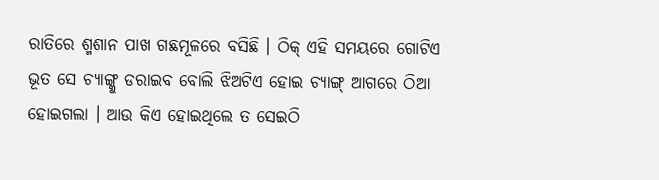ରାତିରେ ଶ୍ମଶାନ ପାଖ ଗଛମୂଳରେ ବସିଛି । ଠିକ୍ ଏହି ସମୟରେ ଗୋଟିଏ ଭୂତ ସେ ଚ୍ୟାଙ୍ଗ୍କୁ ଡରାଇବ ବୋଲି ଝିଅଟିଏ ହୋଇ ଚ୍ୟାଙ୍ଗ୍ ଆଗରେ ଠିଆ ହୋଇଗଲା । ଆଉ କିଏ ହୋଇଥିଲେ ତ ସେଇଠି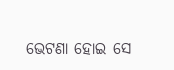ଭେଟଣା ହୋଇ ସେ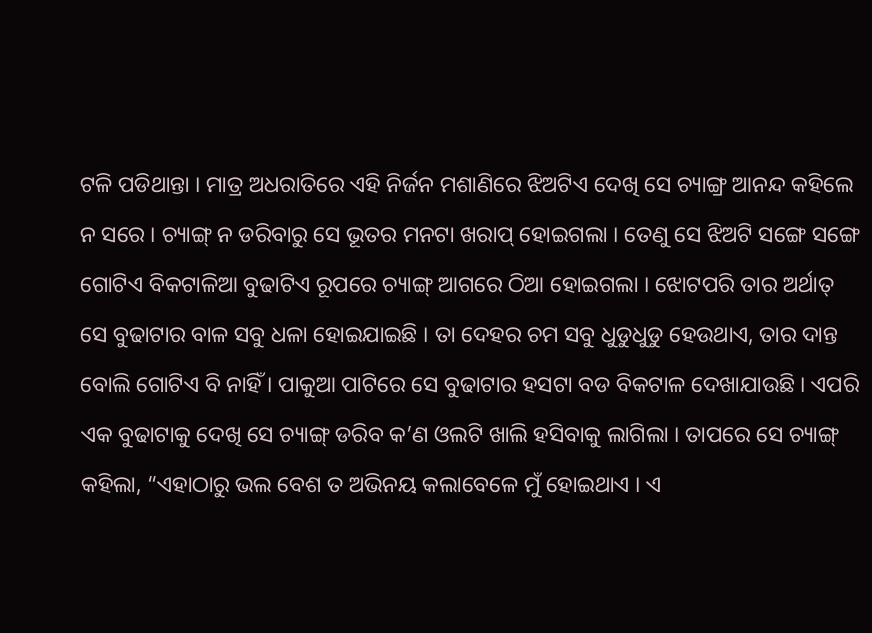ଟଳି ପଡିଥାନ୍ତା । ମାତ୍ର ଅଧରାତିରେ ଏହି ନିର୍ଜନ ମଶାଣିରେ ଝିଅଟିଏ ଦେଖି ସେ ଚ୍ୟାଙ୍ଗ୍ର ଆନନ୍ଦ କହିଲେ ନ ସରେ । ଚ୍ୟାଙ୍ଗ୍ ନ ଡରିବାରୁ ସେ ଭୂତର ମନଟା ଖରାପ୍ ହୋଇଗଲା । ତେଣୁ ସେ ଝିଅଟି ସଙ୍ଗେ ସଙ୍ଗେ ଗୋଟିଏ ବିକଟାଳିଆ ବୁଢାଟିଏ ରୂପରେ ଚ୍ୟାଙ୍ଗ୍ ଆଗରେ ଠିଆ ହୋଇଗଲା । ଝୋଟପରି ତାର ଅର୍ଥାତ୍ ସେ ବୁଢାଟାର ବାଳ ସବୁ ଧଳା ହୋଇଯାଇଛି । ତା ଦେହର ଚମ ସବୁ ଧୁଡୁଧୁଡୁ ହେଉଥାଏ, ତାର ଦାନ୍ତ ବୋଲି ଗୋଟିଏ ବି ନାହିଁ । ପାକୁଆ ପାଟିରେ ସେ ବୁଢାଟାର ହସଟା ବଡ ବିକଟାଳ ଦେଖାଯାଉଛି । ଏପରି ଏକ ବୁଢାଟାକୁ ଦେଖି ସେ ଚ୍ୟାଙ୍ଗ୍ ଡରିବ କ’ଣ ଓଲଟି ଖାଲି ହସିବାକୁ ଲାଗିଲା । ତାପରେ ସେ ଚ୍ୟାଙ୍ଗ୍ କହିଲା, “ଏହାଠାରୁ ଭଲ ବେଶ ତ ଅଭିନୟ କଲାବେଳେ ମୁଁ ହୋଇଥାଏ । ଏ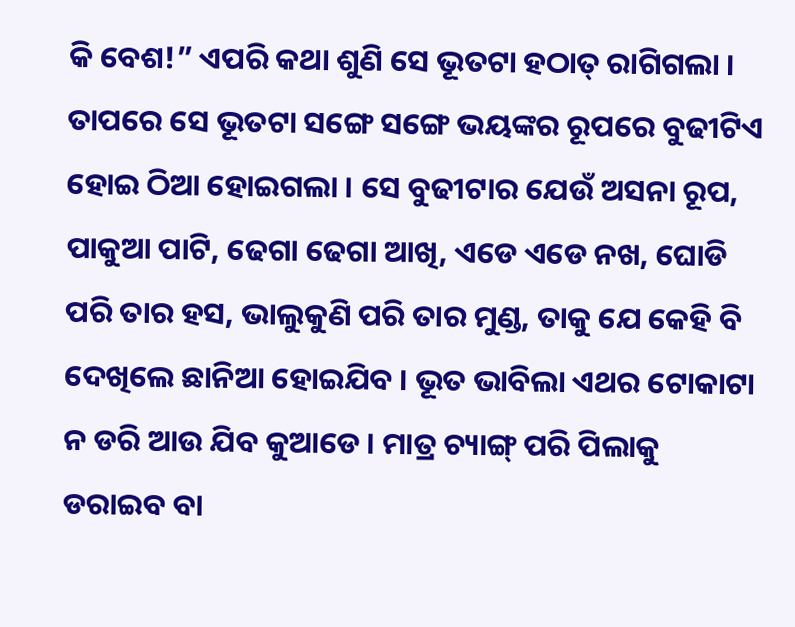କି ବେଶ!” ଏପରି କଥା ଶୁଣି ସେ ଭୂତଟା ହଠାତ୍ ରାଗିଗଲା । ତାପରେ ସେ ଭୂତଟା ସଙ୍ଗେ ସଙ୍ଗେ ଭୟଙ୍କର ରୂପରେ ବୁଢୀଟିଏ ହୋଇ ଠିଆ ହୋଇଗଲା । ସେ ବୁଢୀଟାର ଯେଉଁ ଅସନା ରୂପ, ପାକୁଆ ପାଟି, ଢେଗା ଢେଗା ଆଖି, ଏଡେ ଏଡେ ନଖ, ଘୋଡି ପରି ତାର ହସ, ଭାଲୁକୁଣି ପରି ତାର ମୁଣ୍ଡ, ତାକୁ ଯେ କେହି ବି ଦେଖିଲେ ଛାନିଆ ହୋଇଯିବ । ଭୂତ ଭାବିଲା ଏଥର ଟୋକାଟା ନ ଡରି ଆଉ ଯିବ କୁଆଡେ । ମାତ୍ର ଚ୍ୟାଙ୍ଗ୍ ପରି ପିଲାକୁ ଡରାଇବ ବା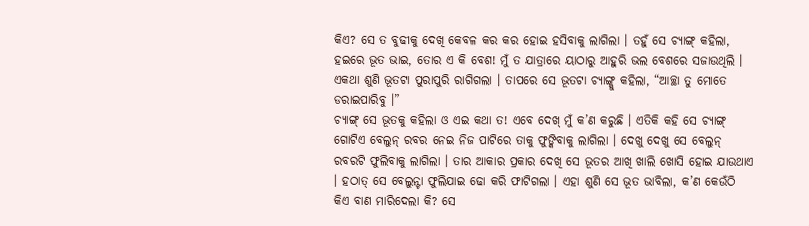କିଏ? ସେ ତ ବୁଢୀକୁ ଦେଖି କେବଳ କର କର ହୋଇ ହସିବାକୁ ଲାଗିଲା । ତହୁଁ ସେ ଚ୍ୟାଙ୍ଗ୍ କହିଲା, ହଇରେ ଭୂତ ଭାଇ, ତୋର ଏ କି ବେଶ! ମୁଁ ତ ଯାତ୍ରାରେ ୟାଠାରୁ ଆହୁରି ଭଲ ବେଶରେ ସଜାଉଥିଲି । ଏକଥା ଶୁଣି ଭୂତଟା ପୁରାପୁରି ରାଗିଗଲା । ତାପରେ ସେ ଭୂତଟା ଚ୍ୟାଙ୍ଗ୍କୁ କହିଲା, “ଆଚ୍ଛା ତୁ ମୋତେ ଡରାଇପାରିବୁ ।”
ଚ୍ୟାଙ୍ଗ୍ ସେ ଭୂତକୁ କହିଲା ଓ ଏଇ କଥା ତ! ଏବେ ଦେଖ୍ ମୁଁ କ’ଣ କରୁଛି । ଏତିକି କହି ସେ ଚ୍ୟାଙ୍ଗ୍ ଗୋଟିଏ ବେଲୁନ୍ ରବର ନେଇ ନିଜ ପାଟିରେ ତାକୁ ଫୁଙ୍କିବାକୁ ଲାଗିଲା । ଦେଖୁ ଦେଖୁ ସେ ବେଲୁନ୍ ରବରଟି ଫୁଲିବାକୁ ଲାଗିଲା । ତାର ଆକାର ପ୍ରକାର ଦେଖି ସେ ଭୂତର ଆଖି ଖାଲି ଖୋସି ହୋଇ ଯାଉଥାଏ । ହଠାତ୍ ସେ ବେଲୁନ୍ଟା ଫୁଲିଯାଇ ଢୋ କରି ଫାଟିଗଲା । ଏହା ଶୁଣି ସେ ଭୂତ ଭାବିଲା, କ’ଣ କେଉଁଠି କିଏ ବାଣ ମାରିଦେଲା କି? ସେ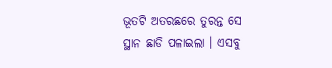ଭୂତଟି ଅତରଛରେ ତୁରନ୍ତ ସେ ସ୍ଥାନ ଛାଡି ପଳାଇଲା । ଏସବୁ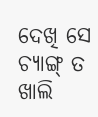ଦେଖି ସେ ଚ୍ୟାଙ୍ଗ୍ ତ ଖାଲି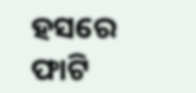ହସରେ ଫାଟି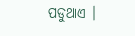ପଡୁଥାଏ ।